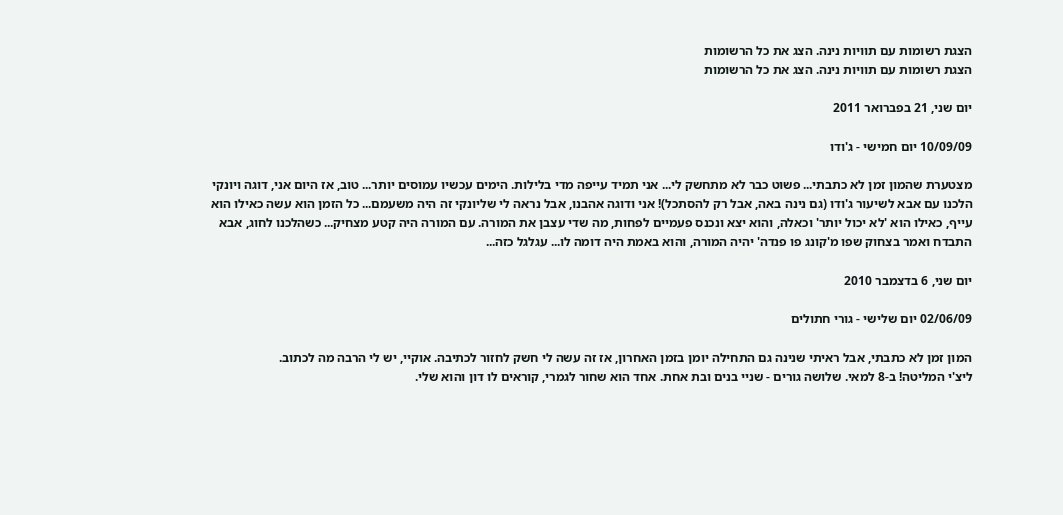הצגת רשומות עם תוויות נינה. הצג את כל הרשומות
הצגת רשומות עם תוויות נינה. הצג את כל הרשומות

יום שני, 21 בפברואר 2011

10/09/09 יום חמישי - ג'ודו

מצטערת שהמון זמן לא כתבתי... פשוט כבר לא מתחשק לי... אני תמיד עייפה מדי בלילות. הימים עכשיו עמוסים יותר... טוב, אז היום אני, דוגה ויונקי הלכנו עם אבא לשיעור ג'ודו (גם נינה באה, אבל רק להסתכל)! אני ודוגה אהבנו, אבל נראה לי שליונקי זה היה משעמם... כל הזמן הוא עשה כאילו הוא עייף, כאילו הוא 'לא יכול יותר' וכאלה, והוא יצא ונכנס פעמיים לפחות, מה שדי עצבן את המורה. עם המורה היה קטע מצחיק... כשהלכנו לחוג, אבא התבדח ואמר בצחוק שפו מ'קונג פו פנדה' יהיה המורה, והוא באמת היה דומה לו... עגלגל כזה...

יום שני, 6 בדצמבר 2010

02/06/09 יום שלישי - גורי חתולים

המון זמן לא כתבתי, אבל ראיתי שנינה גם התחילה יומן בזמן האחרון, אז זה עשה לי חשק לחזור לכתיבה. אוקיי, יש לי הרבה מה לכתוב.
ליצ'י המליטה! ב-8 למאי. שלושה גורים - שניי בנים ובת אחת. אחד הוא שחור לגמרי, קוראים לו דון והוא שלי.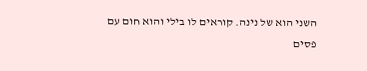השני הוא של נינה. קוראים לו בילי והוא חום עם פסים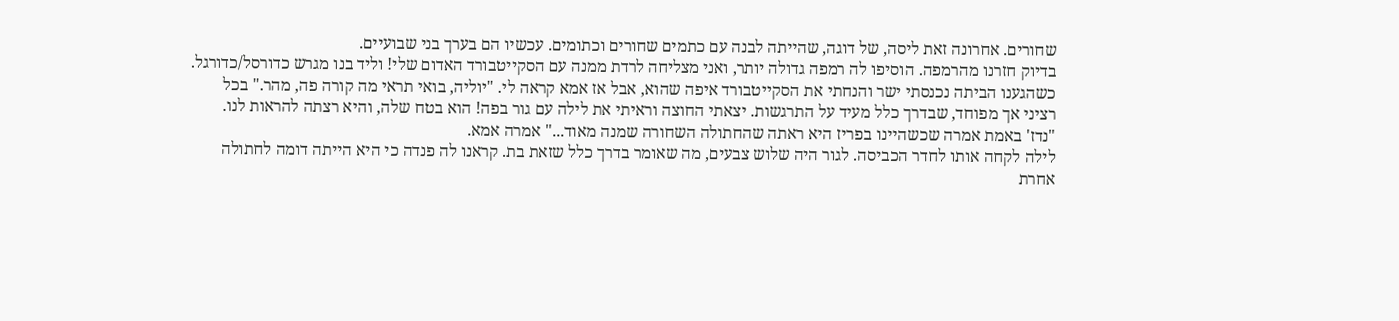שחורים. אחרונה זאת ליסה, של דוגה, שהייתה לבנה עם כתמים שחורים וכתומים. עכשיו הם בערך בני שבועיים.
בדיוק חזרנו מהרמפה. הוסיפו לה רמפה גדולה יותר, ואני מצליחה לרדת ממנה עם הסקייטבורד האדום שלי! וליד בנו מגרש כדורסל/כדורגל.
כשהגענו הביתה נכנסתי ישר והנחתי את הסקייטבורד איפה שהוא, אבל אז אמא קראה לי. "יוליה, בואי תראי מה קורה פה, מהר." בכל רציני אך מפוחד, שבדרך כלל מעיד על התרגשות. יצאתי החוצה וראיתי את לילה עם גור בפה! הוא בטח שלה, והיא רצתה להראות לנו.
"נדז' באמת אמרה שכשהיינו בפריז היא ראתה שהחתולה השחורה שמנה מאוד..." אמרה אמא.
לילה לקחה אותו לחדר הכביסה. לגור היה שלוש צבעים, מה שאומר בדרך כלל שזאת בת. קראנו לה פנדה כי היא הייתה דומה לחתולה אחרת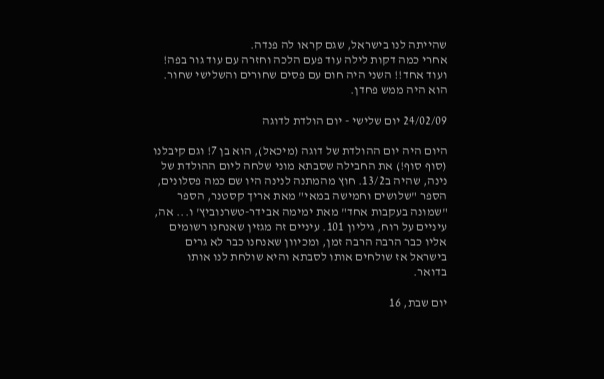שהייתה לנו בישראל, שגם קראו לה פנדה.
אחרי כמה דקות לילה עוד פעם הלכה וחזרה עם עוד גור בפה! ועוד אחד!! השני היה חום עם פסים שחורים והשלישי שחור. הוא היה ממש פחדן.

24/02/09 יום שלישי - יום הולדת לדוגה

היום היה יום ההולדת של דוגה (מיכאל), הוא בן 7! וגם קיבלנו (סוף סוף!) את החבילה שסבתא מוני שלחה ליום ההולדת של נינה, שהיה ב13/2. חוץ מהמתנה לנינה היו שם כמה פסלונים, הספר "שלושים וחמישה במאי" מאת אריך קסטנר, הספר "שמונה בעקבות אחד" מאת ימימה אבידר-טשרנוביץ' ו... אה, עיניים על רוח, גיליון 101. עיניים זה מגזין שאנחנו רשומים אליו כבר הרבה הרבה זמן, ומכיוון שאנחנו כבר לא גרים בישראל אז שולחים אותו לסבתא והיא שולחת לנו אותו בדואר.

יום שבת, 16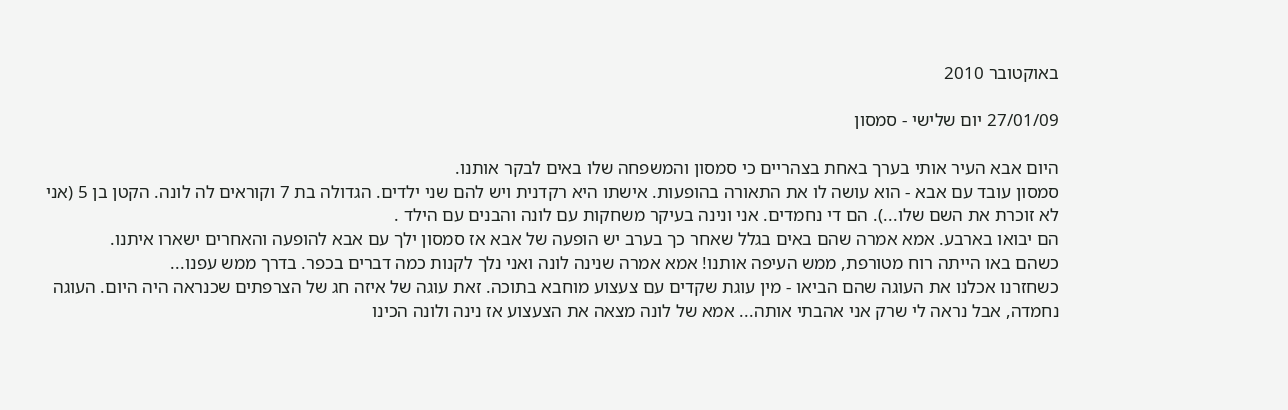באוקטובר 2010

27/01/09 יום שלישי - סמסון

היום אבא העיר אותי בערך באחת בצהריים כי סמסון והמשפחה שלו באים לבקר אותנו.
סמסון עובד עם אבא - הוא עושה לו את התאורה בהופעות. אישתו היא רקדנית ויש להם שני ילדים. הגדולה בת 7 וקוראים לה לונה. הקטן בן 5 (אני לא זוכרת את השם שלו...). הם די נחמדים. אני ונינה בעיקר משחקות עם לונה והבנים עם הילד .
הם יבואו בארבע. אמא אמרה שהם באים בגלל שאחר כך בערב יש הופעה של אבא אז סמסון ילך עם אבא להופעה והאחרים ישארו איתנו.
כשהם באו הייתה רוח מטורפת, ממש העיפה אותנו! אמא אמרה שנינה לונה ואני נלך לקנות כמה דברים בכפר. בדרך ממש עפנו...
כשחזרנו אכלנו את העוגה שהם הביאו - מין עוגת שקדים עם צעצוע מוחבא בתוכה. זאת עוגה של איזה חג של הצרפתים שכנראה היה היום. העוגה נחמדה, אבל נראה לי שרק אני אהבתי אותה... אמא של לונה מצאה את הצעצוע אז נינה ולונה הכינו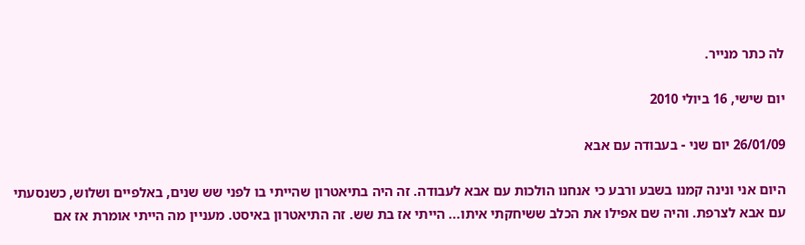לה כתר מנייר.

יום שישי, 16 ביולי 2010

26/01/09 יום שני - בעבודה עם אבא

היום אני ונינה קמנו בשבע ורבע כי אנחנו הולכות עם אבא לעבודה. זה היה בתיאטרון שהייתי בו לפני שש שנים, באלפיים ושלוש, כשנסעתי עם אבא לצרפת. והיה שם אפילו את הכלב ששיחקתי איתו... הייתי אז בת שש. זה התיאטרון באיסט. מעניין מה הייתי אומרת אז אם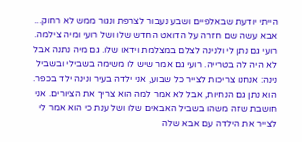הייתי יודעת שבאלפיים ושבע נעבור לצרפת ונגור ממש לא רחוק... אבא עשה שם חזרה על הדואט החדש שלו ושל רועי ומיה צילמה. רועי גם נתן לי ולנינה לצלם במצלמת וידאו שלו. גם מיה נתנה אבל לא היה לה בטרייה. רועי גם אמר שיש לו משימה בשבילי ובשביל נינה: אנחנו צריכות לצייר כל שבוע, אני ילדה בעיר ונינה ילד בכפר. הוא נתן גם הנחיות, אבל לא אמר למה הוא צריך את הציורים. אני חושבת שזה משהו בשביל האבאים שלו ושל ענת כי הוא אמר לי לצייר את הילדה עם אבא שלה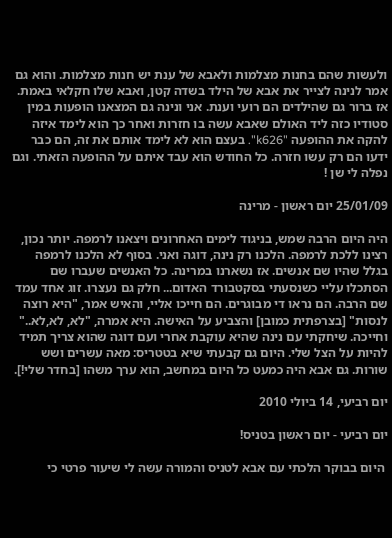ולעשות שהם בחנות מצלמות ולאבא של ענת יש חנות מצלמות. והוא גם אמר לנינה לצייר את אבא של הילד בשדה קטן, ואבא שלו חקלאי באמת. אז ברור גם שהילדים הם רועי וענת. אני ונינה גם המצאנו הופעות במין סטודיו כזה ליד האולם שאבא עשה בו חזרות ואחר כך הוא לימד איזה להקה את ההופעה "k626". בעצם הוא לא לימד אותם את זה, הם כבר ידעו הם רק עשו חזרה. כל החודש הוא עבד איתם על ההופעה הזאתי. וגם נפלה לי שן !

25/01/09 יום ראשון - מרינה

היה היום הרבה שמש, בניגוד לימים האחרונים ויצאנו לרמפה. יותר נכון, רצינו ללכת לרמפה. הלכנו רק נינה, דוגה ואני. בסוף לא הלכנו לרמפה בגלל שהיו שם אנשים. אז נשארנו במרינה. כל האנשים שעברו שם הסתכלו עליי כשנסעתי בסקטבורד האדום... חלק גם נעצרו. זוג אחד עמד שם הרבה. הם נראו די מבוגרים. הם חייכו אליי, והאיש אמר, "היא רוצה לנסות" [בצרפתית כמובן] והצביע על האישה. היא אמרה, "לא, לא,לא.." וחייכה. שיחקתי עם נינה שהיא עוקבת אחרי ועם דוגה שהוא צריך תמיד להיות על הצל שלי. היום גם קבעתי שיא בטטריס: מאה עשרים ושש שורות. גם אבא היה כמעט כל היום במחשב, הוא ערך משהו [בחדר שלי!].

יום רביעי, 14 ביולי 2010

יום רביעי - יום ראשון בטניס!

 היום בבוקר הלכתי עם אבא לטניס והמורה עשה לי שיעור פרטי כי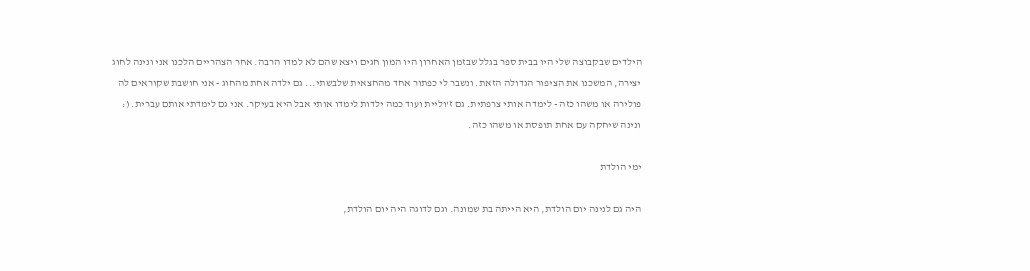הילדים שבקבוצה שלי היו בבית ספר בגלל שבזמן האחרון היו המון חגים ויצא שהם לא למדו הרבה. אחר הצהריים הלכנו אני ונינה לחוג יצירה, המשכנו את הציפור הגדולה הזאת. ונשבר לי כפתור אחד מהחצאית שלבשתי... גם ילדה אחת מהחוג - אני חושבת שקוראים לה פולירה או משהו כזה - לימדה אותי צרפתית. גם ז'וליית ועוד כמה ילדות לימדו אותי אבל היא בעיקר. אני גם לימדתי אותם עברית. (: ונינה שיחקה עם אחת תופסת או משהו כזה.

ימי הולדת

היה גם לנינה יום הולדת, היא הייתה בת שמונה. וגם לדוגה היה יום הולדת,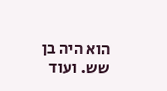הוא היה בן שש. ועוד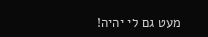מעט גם לי יהיה!